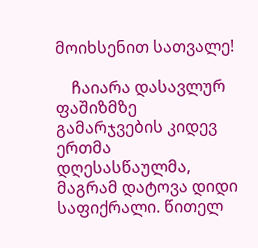მოიხსენით სათვალე!

    ჩაიარა დასავლურ ფაშიზმზე გამარჯვების კიდევ ერთმა დღესასწაულმა, მაგრამ დატოვა დიდი საფიქრალი. წითელ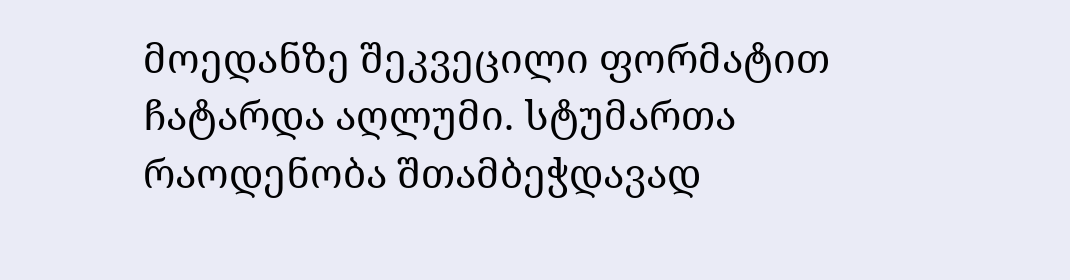მოედანზე შეკვეცილი ფორმატით ჩატარდა აღლუმი. სტუმართა  რაოდენობა შთამბეჭდავად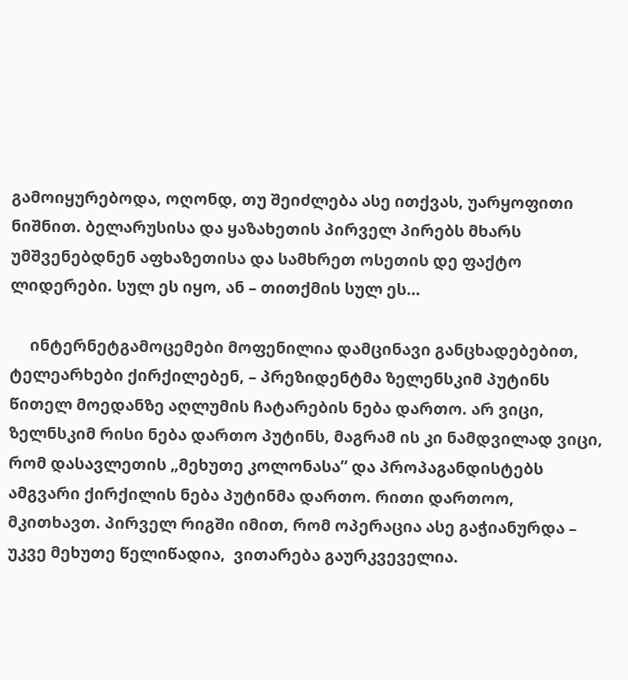გამოიყურებოდა, ოღონდ, თუ შეიძლება ასე ითქვას, უარყოფითი ნიშნით. ბელარუსისა და ყაზახეთის პირველ პირებს მხარს უმშვენებდნენ აფხაზეთისა და სამხრეთ ოსეთის დე ფაქტო ლიდერები. სულ ეს იყო, ან – თითქმის სულ ეს…

     ინტერნეტგამოცემები მოფენილია დამცინავი განცხადებებით, ტელეარხები ქირქილებენ, – პრეზიდენტმა ზელენსკიმ პუტინს წითელ მოედანზე აღლუმის ჩატარების ნება დართო. არ ვიცი, ზელნსკიმ რისი ნება დართო პუტინს, მაგრამ ის კი ნამდვილად ვიცი, რომ დასავლეთის „მეხუთე კოლონასა” და პროპაგანდისტებს ამგვარი ქირქილის ნება პუტინმა დართო. რითი დართოო, მკითხავთ. პირველ რიგში იმით, რომ ოპერაცია ასე გაჭიანურდა – უკვე მეხუთე წელიწადია,  ვითარება გაურკვეველია.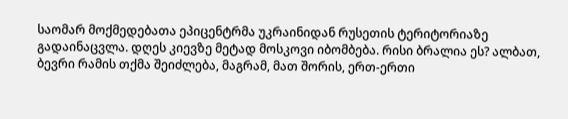საომარ მოქმედებათა ეპიცენტრმა უკრაინიდან რუსეთის ტერიტორიაზე გადაინაცვლა. დღეს კიევზე მეტად მოსკოვი იბომბება. რისი ბრალია ეს? ალბათ, ბევრი რამის თქმა შეიძლება, მაგრამ, მათ შორის, ერთ-ერთი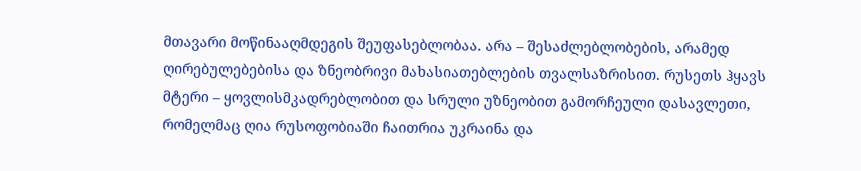მთავარი მოწინააღმდეგის შეუფასებლობაა. არა – შესაძლებლობების, არამედ ღირებულებებისა და ზნეობრივი მახასიათებლების თვალსაზრისით. რუსეთს ჰყავს მტერი – ყოვლისმკადრებლობით და სრული უზნეობით გამორჩეული დასავლეთი, რომელმაც ღია რუსოფობიაში ჩაითრია უკრაინა და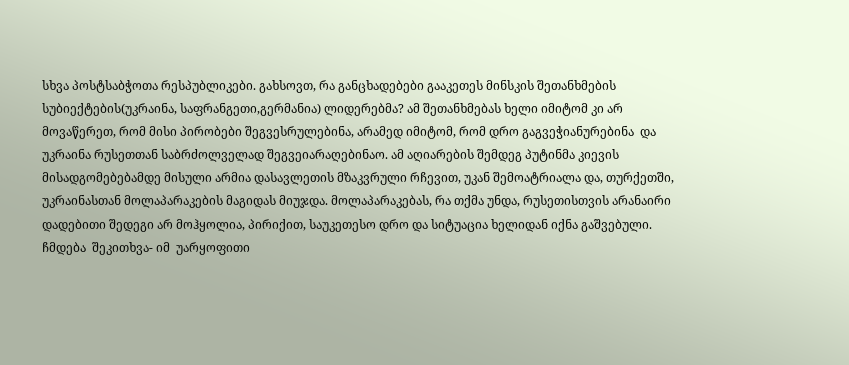სხვა პოსტსაბჭოთა რესპუბლიკები. გახსოვთ, რა განცხადებები გააკეთეს მინსკის შეთანხმების სუბიექტების(უკრაინა, საფრანგეთი,გერმანია) ლიდერებმა? ამ შეთანხმებას ხელი იმიტომ კი არ მოვაწერეთ, რომ მისი პირობები შეგვესრულებინა, არამედ იმიტომ, რომ დრო გაგვეჭიანურებინა  და უკრაინა რუსეთთან საბრძოლველად შეგვეიარაღებინაო. ამ აღიარების შემდეგ პუტინმა კიევის მისადგომებებამდე მისული არმია დასავლეთის მზაკვრული რჩევით, უკან შემოატრიალა და, თურქეთში, უკრაინასთან მოლაპარაკების მაგიდას მიუჯდა. მოლაპარაკებას, რა თქმა უნდა, რუსეთისთვის არანაირი დადებითი შედეგი არ მოჰყოლია, პირიქით, საუკეთესო დრო და სიტუაცია ხელიდან იქნა გაშვებული. ჩმდება  შეკითხვა- იმ  უარყოფითი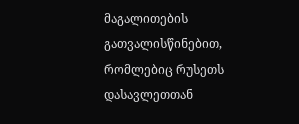მაგალითების გათვალისწინებით, რომლებიც რუსეთს დასავლეთთან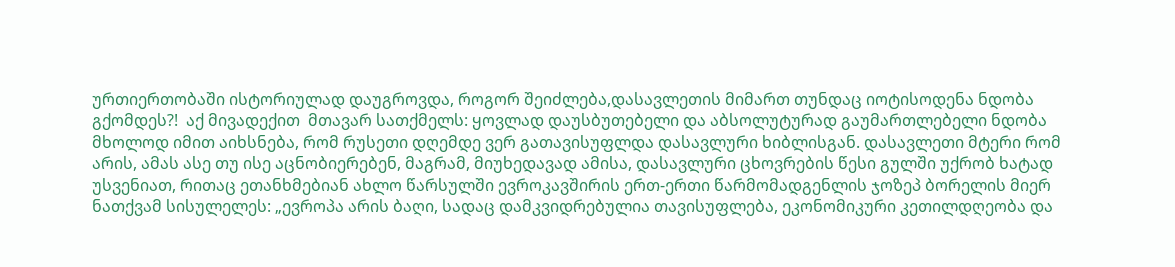ურთიერთობაში ისტორიულად დაუგროვდა, როგორ შეიძლება,დასავლეთის მიმართ თუნდაც იოტისოდენა ნდობა გქომდეს?!  აქ მივადექით  მთავარ სათქმელს: ყოვლად დაუსბუთებელი და აბსოლუტურად გაუმართლებელი ნდობა მხოლოდ იმით აიხსნება, რომ რუსეთი დღემდე ვერ გათავისუფლდა დასავლური ხიბლისგან. დასავლეთი მტერი რომ არის, ამას ასე თუ ისე აცნობიერებენ, მაგრამ, მიუხედავად ამისა, დასავლური ცხოვრების წესი გულში უქრობ ხატად უსვენიათ, რითაც ეთანხმებიან ახლო წარსულში ევროკავშირის ერთ-ერთი წარმომადგენლის ჯოზეპ ბორელის მიერ ნათქვამ სისულელეს: „ევროპა არის ბაღი, სადაც დამკვიდრებულია თავისუფლება, ეკონომიკური კეთილდღეობა და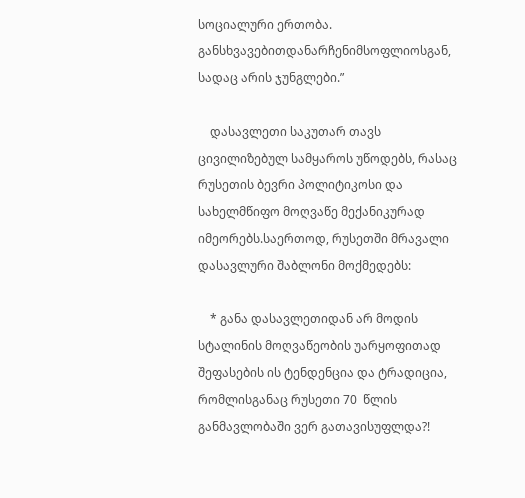სოციალური ერთობა. განსხვავებითდანარჩენიმსოფლიოსგან, სადაც არის ჯუნგლები.”

    დასავლეთი საკუთარ თავს ცივილიზებულ სამყაროს უწოდებს, რასაც რუსეთის ბევრი პოლიტიკოსი და სახელმწიფო მოღვაწე მექანიკურად იმეორებს.საერთოდ, რუსეთში მრავალი დასავლური შაბლონი მოქმედებს:

    * განა დასავლეთიდან არ მოდის სტალინის მოღვაწეობის უარყოფითად შეფასების ის ტენდენცია და ტრადიცია, რომლისგანაც რუსეთი 70  წლის განმავლობაში ვერ გათავისუფლდა?!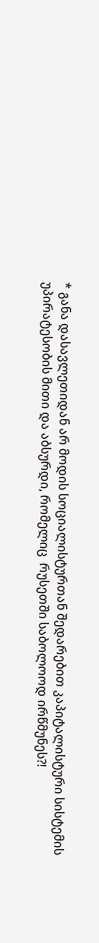* განა დასავლეთიდან არ მოდის სოციალისტურთან შედარებით კაპიტალისტური სისტემის უპირატესობის მითი და აბსურდი, რომელიც  რუსეთში საბოლოოდ ირწმუნეს?!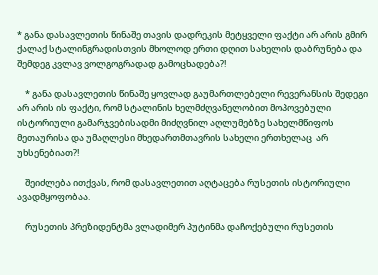* განა დასავლეთის წინაშე თავის დადრეკის მეტყველი ფაქტი არ არის გმირ ქალაქ სტალინგრადისთვის მხოლოდ ერთი დღით სახელის დაბრუნება და შემდეგ კვლავ ვოლგოგრადად გამოცხადება?!

    * განა დასავლეთის წინაშე ყოვლად გაუმართლებელი რევერანსის შედეგი არ არის ის ფაქტი, რომ სტალინის ხელმძღვანელობით მოპოვებული ისტორიული გამარჯვებისადმი მიძღვნილ აღლუმებზე სახელმწიფოს მეთაურისა და უმაღლესი მხედართმთავრის სახელი ერთხელაც  არ უხსენებიათ?!

    შეიძლება ითქვას, რომ დასავლეთით აღტაცება რუსეთის ისტორიული ავადმყოფობაა.

    რუსეთის პრეზიდენტმა ვლადიმერ პუტინმა დაჩოქებული რუსეთის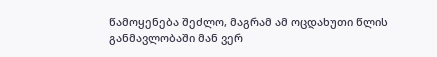წამოყენება შეძლო, მაგრამ ამ ოცდახუთი წლის  განმავლობაში მან ვერ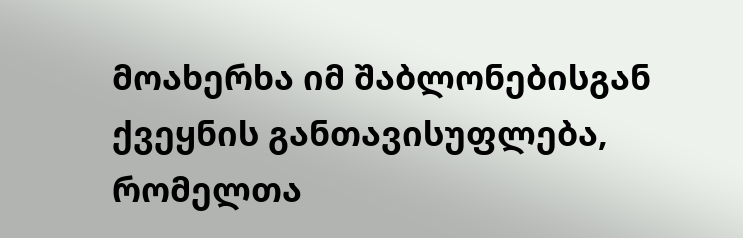მოახერხა იმ შაბლონებისგან ქვეყნის განთავისუფლება, რომელთა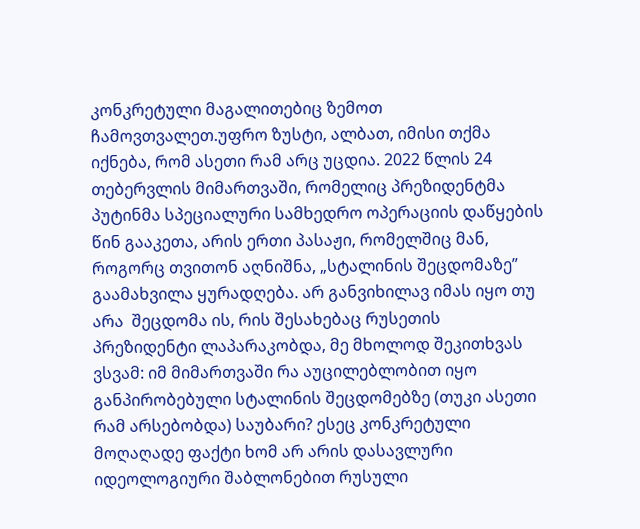კონკრეტული მაგალითებიც ზემოთ ჩამოვთვალეთ.უფრო ზუსტი, ალბათ, იმისი თქმა იქნება, რომ ასეთი რამ არც უცდია. 2022 წლის 24 თებერვლის მიმართვაში, რომელიც პრეზიდენტმა პუტინმა სპეციალური სამხედრო ოპერაციის დაწყების წინ გააკეთა, არის ერთი პასაჟი, რომელშიც მან, როგორც თვითონ აღნიშნა, „სტალინის შეცდომაზე” გაამახვილა ყურადღება. არ განვიხილავ იმას იყო თუ  არა  შეცდომა ის, რის შესახებაც რუსეთის პრეზიდენტი ლაპარაკობდა, მე მხოლოდ შეკითხვას ვსვამ: იმ მიმართვაში რა აუცილებლობით იყო განპირობებული სტალინის შეცდომებზე (თუკი ასეთი რამ არსებობდა) საუბარი? ესეც კონკრეტული მოღაღადე ფაქტი ხომ არ არის დასავლური იდეოლოგიური შაბლონებით რუსული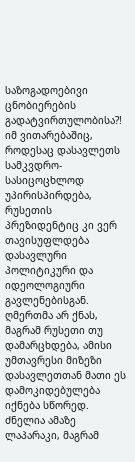საზოგადოებივი ცნობიერების გადატვირთულობისა?! იმ ვითარებაშიც, როდესაც დასავლეთს სამკვდრო-სასიცოცხლოდ უპირისპირდება, რუსეთის პრეზიდენტიც კი ვერ თავისუფლდება დასავლური  პოლიტიკური და იდეოლოგიური გავლენებისგან. ღმერთმა არ ქნას, მაგრამ რუსეთი თუ დამარცხდება, ამისი უმთავრესი მიზეზი დასავლეთთან მათი ეს დამოკიდებულება იქნება სწორედ. ძნელია ამაზე ლაპარაკი, მაგრამ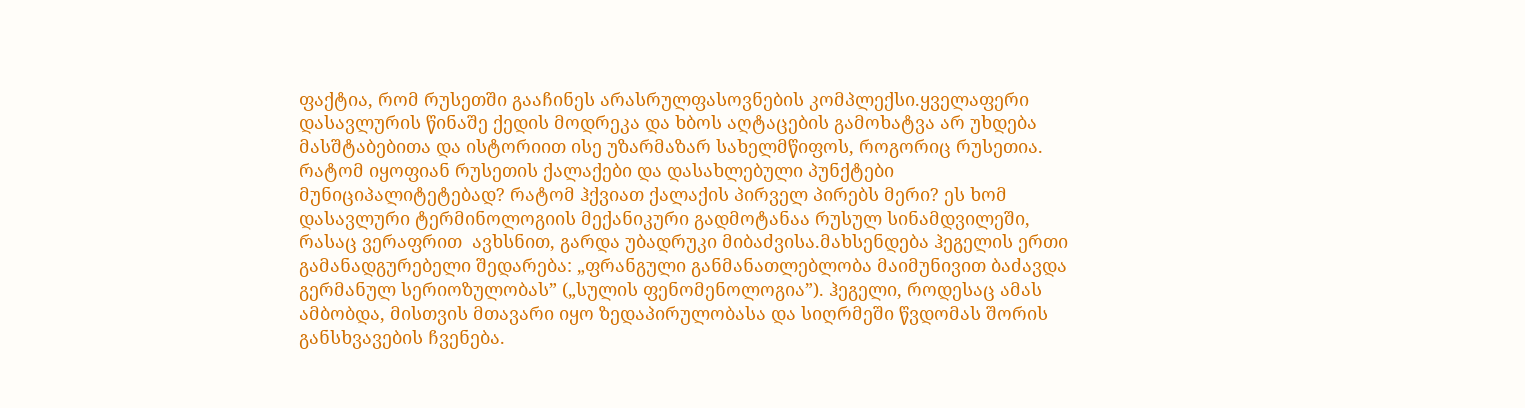ფაქტია, რომ რუსეთში გააჩინეს არასრულფასოვნების კომპლექსი.ყველაფერი დასავლურის წინაშე ქედის მოდრეკა და ხბოს აღტაცების გამოხატვა არ უხდება მასშტაბებითა და ისტორიით ისე უზარმაზარ სახელმწიფოს, როგორიც რუსეთია. რატომ იყოფიან რუსეთის ქალაქები და დასახლებული პუნქტები მუნიციპალიტეტებად? რატომ ჰქვიათ ქალაქის პირველ პირებს მერი? ეს ხომ დასავლური ტერმინოლოგიის მექანიკური გადმოტანაა რუსულ სინამდვილეში, რასაც ვერაფრით  ავხსნით, გარდა უბადრუკი მიბაძვისა.მახსენდება ჰეგელის ერთი გამანადგურებელი შედარება: „ფრანგული განმანათლებლობა მაიმუნივით ბაძავდა გერმანულ სერიოზულობას” („სულის ფენომენოლოგია”). ჰეგელი, როდესაც ამას ამბობდა, მისთვის მთავარი იყო ზედაპირულობასა და სიღრმეში წვდომას შორის განსხვავების ჩვენება.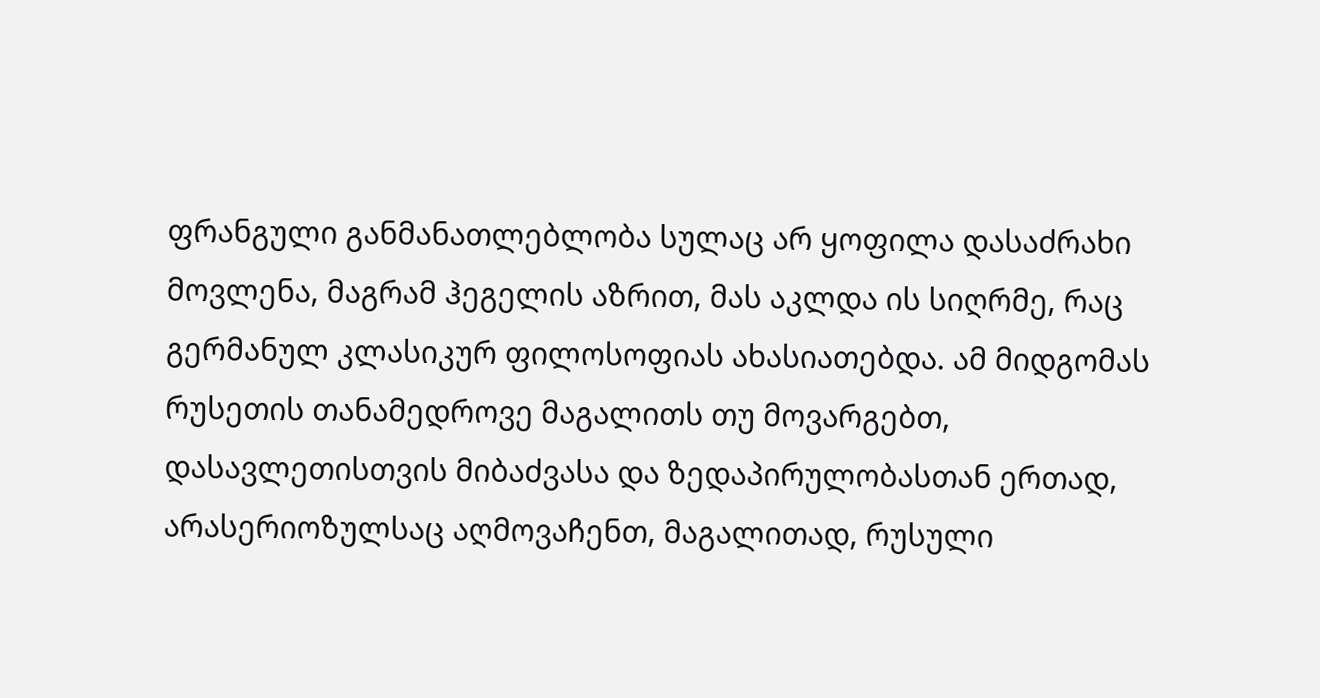ფრანგული განმანათლებლობა სულაც არ ყოფილა დასაძრახი მოვლენა, მაგრამ ჰეგელის აზრით, მას აკლდა ის სიღრმე, რაც გერმანულ კლასიკურ ფილოსოფიას ახასიათებდა. ამ მიდგომას რუსეთის თანამედროვე მაგალითს თუ მოვარგებთ, დასავლეთისთვის მიბაძვასა და ზედაპირულობასთან ერთად,  არასერიოზულსაც აღმოვაჩენთ, მაგალითად, რუსული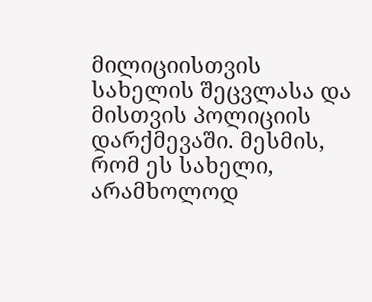მილიციისთვის სახელის შეცვლასა და მისთვის პოლიციის დარქმევაში. მესმის, რომ ეს სახელი, არამხოლოდ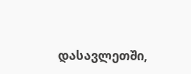დასავლეთში,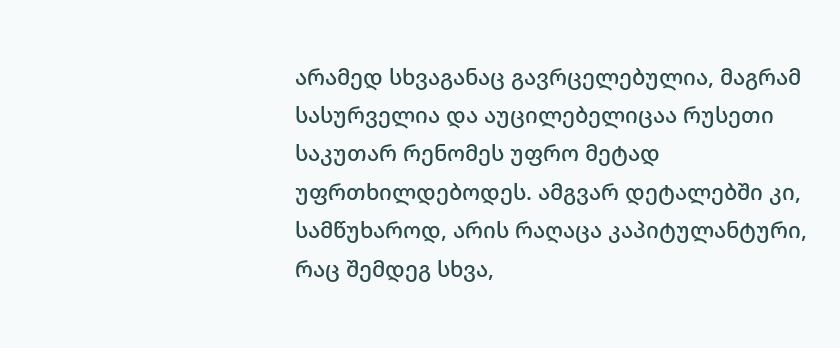არამედ სხვაგანაც გავრცელებულია, მაგრამ სასურველია და აუცილებელიცაა რუსეთი საკუთარ რენომეს უფრო მეტად უფრთხილდებოდეს. ამგვარ დეტალებში კი, სამწუხაროდ, არის რაღაცა კაპიტულანტური, რაც შემდეგ სხვა,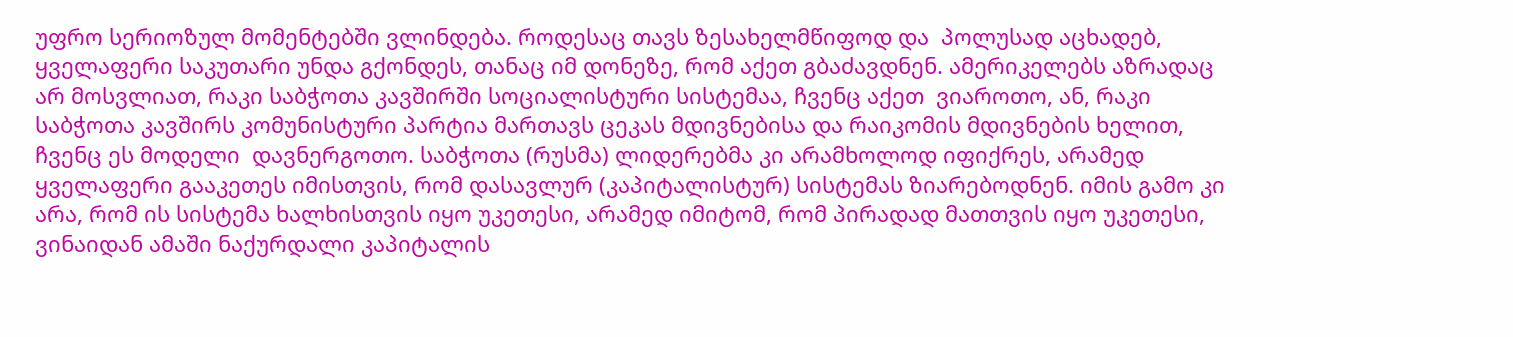უფრო სერიოზულ მომენტებში ვლინდება. როდესაც თავს ზესახელმწიფოდ და  პოლუსად აცხადებ, ყველაფერი საკუთარი უნდა გქონდეს, თანაც იმ დონეზე, რომ აქეთ გბაძავდნენ. ამერიკელებს აზრადაც არ მოსვლიათ, რაკი საბჭოთა კავშირში სოციალისტური სისტემაა, ჩვენც აქეთ  ვიაროთო, ან, რაკი საბჭოთა კავშირს კომუნისტური პარტია მართავს ცეკას მდივნებისა და რაიკომის მდივნების ხელით, ჩვენც ეს მოდელი  დავნერგოთო. საბჭოთა (რუსმა) ლიდერებმა კი არამხოლოდ იფიქრეს, არამედ ყველაფერი გააკეთეს იმისთვის, რომ დასავლურ (კაპიტალისტურ) სისტემას ზიარებოდნენ. იმის გამო კი არა, რომ ის სისტემა ხალხისთვის იყო უკეთესი, არამედ იმიტომ, რომ პირადად მათთვის იყო უკეთესი, ვინაიდან ამაში ნაქურდალი კაპიტალის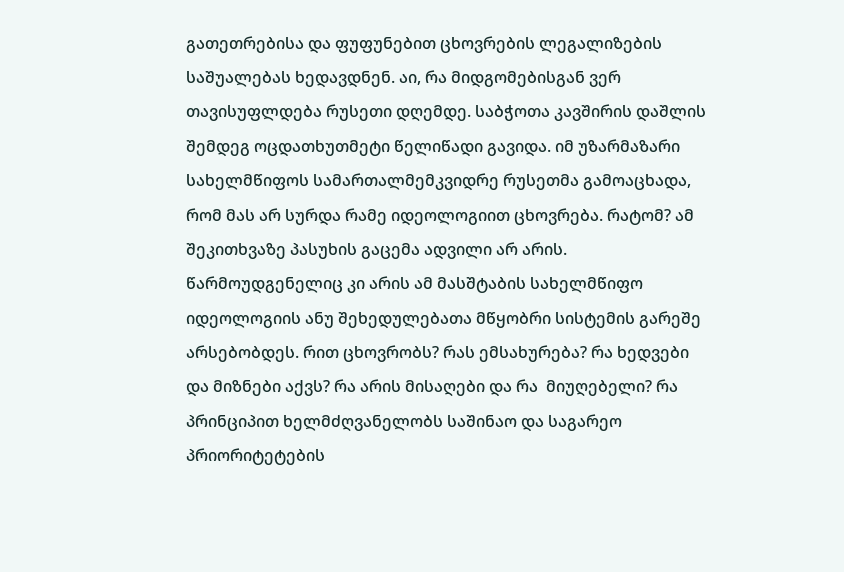გათეთრებისა და ფუფუნებით ცხოვრების ლეგალიზების საშუალებას ხედავდნენ. აი, რა მიდგომებისგან ვერ თავისუფლდება რუსეთი დღემდე. საბჭოთა კავშირის დაშლის შემდეგ ოცდათხუთმეტი წელიწადი გავიდა. იმ უზარმაზარი სახელმწიფოს სამართალმემკვიდრე რუსეთმა გამოაცხადა, რომ მას არ სურდა რამე იდეოლოგიით ცხოვრება. რატომ? ამ შეკითხვაზე პასუხის გაცემა ადვილი არ არის. წარმოუდგენელიც კი არის ამ მასშტაბის სახელმწიფო იდეოლოგიის ანუ შეხედულებათა მწყობრი სისტემის გარეშე არსებობდეს. რით ცხოვრობს? რას ემსახურება? რა ხედვები და მიზნები აქვს? რა არის მისაღები და რა  მიუღებელი? რა პრინციპით ხელმძღვანელობს საშინაო და საგარეო პრიორიტეტების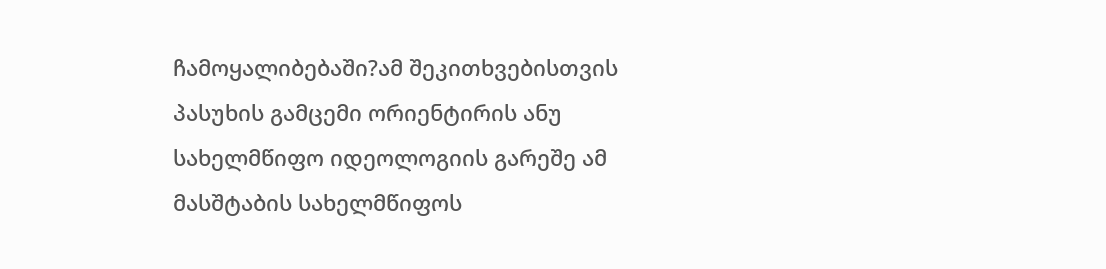ჩამოყალიბებაში?ამ შეკითხვებისთვის პასუხის გამცემი ორიენტირის ანუ სახელმწიფო იდეოლოგიის გარეშე ამ მასშტაბის სახელმწიფოს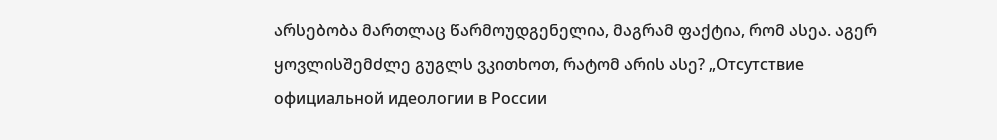არსებობა მართლაც წარმოუდგენელია, მაგრამ ფაქტია, რომ ასეა. აგერ ყოვლისშემძლე გუგლს ვკითხოთ, რატომ არის ასე? „Отсутствие официальной идеологии в России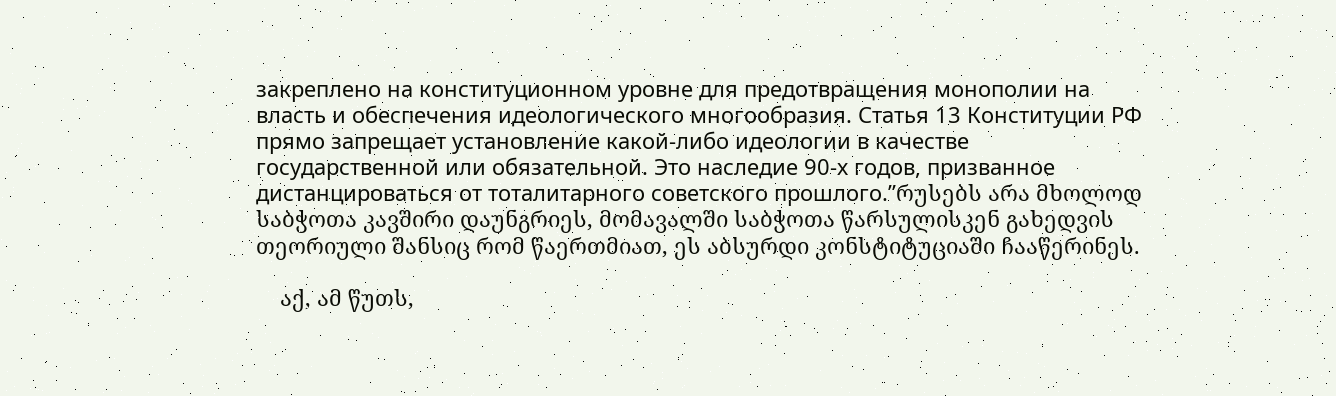закреплено на конституционном уровне для предотвращения монополии на власть и обеспечения идеологического многообразия. Статья 13 Конституции РФ прямо запрещает установление какой-либо идеологии в качестве государственной или обязательной. Это наследие 90-х годов, призванное дистанцироваться от тоталитарного советского прошлого.”რუსებს არა მხოლოდ საბჭოთა კავშირი დაუნგრიეს, მომავალში საბჭოთა წარსულისკენ გახედვის თეორიული შანსიც რომ წაერთმიათ, ეს აბსურდი კონსტიტუციაში ჩააწერინეს.

    აქ, ამ წუთს,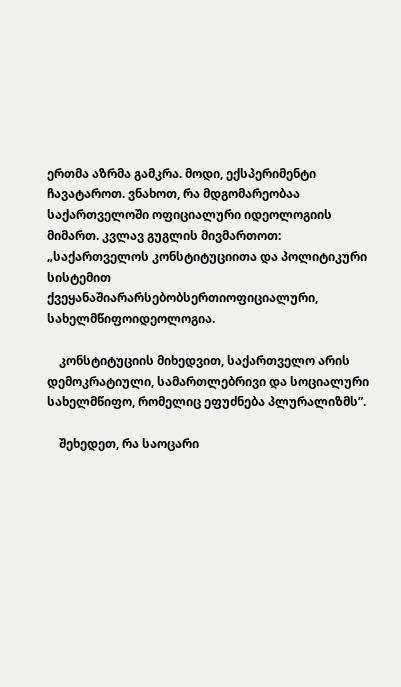ერთმა აზრმა გამკრა. მოდი, ექსპერიმენტი ჩავატაროთ. ვნახოთ, რა მდგომარეობაა საქართველოში ოფიციალური იდეოლოგიის მიმართ. კვლავ გუგლის მივმართოთ: „საქართველოს კონსტიტუციითა და პოლიტიკური სისტემით ქვეყანაშიარარსებობსერთიოფიციალური, სახელმწიფოიდეოლოგია.

    კონსტიტუციის მიხედვით, საქართველო არის დემოკრატიული, სამართლებრივი და სოციალური სახელმწიფო, რომელიც ეფუძნება პლურალიზმს”.

    შეხედეთ, რა საოცარი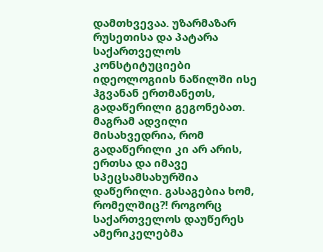დამთხვევაა. უზარმაზარ რუსეთისა და პატარა საქართველოს კონსტიტუციები იდეოლოგიის ნაწილში ისე ჰგვანან ერთმანეთს, გადაწერილი გეგონებათ. მაგრამ ადვილი მისახვედრია, რომ გადაწერილი კი არ არის, ერთსა და იმავე სპეცსამსახურშია დაწერილი. გასაგებია ხომ, რომელშიც?! როგორც საქართველოს დაუწერეს  ამერიკელებმა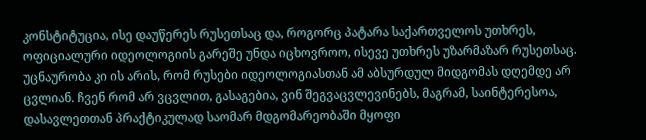კონსტიტუცია, ისე დაუწერეს რუსეთსაც და, როგორც პატარა საქართველოს უთხრეს, ოფიციალური იდეოლოგიის გარეშე უნდა იცხოვროო, ისევე უთხრეს უზარმაზარ რუსეთსაც. უცნაურობა კი ის არის, რომ რუსები იდეოლოგიასთან ამ აბსურდულ მიდგომას დღემდე არ ცვლიან. ჩვენ რომ არ ვცვლით, გასაგებია, ვინ შეგვაცვლევინებს, მაგრამ, საინტერესოა, დასავლეთთან პრაქტიკულად საომარ მდგომარეობაში მყოფი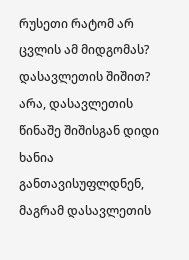რუსეთი რატომ არ ცვლის ამ მიდგომას? დასავლეთის შიშით? არა, დასავლეთის წინაშე შიშისგან დიდი ხანია განთავისუფლდნენ, მაგრამ დასავლეთის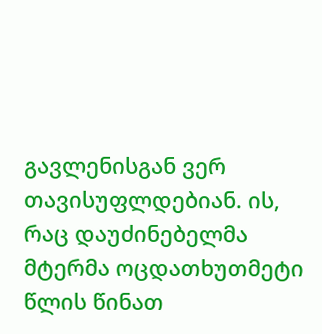გავლენისგან ვერ თავისუფლდებიან. ის, რაც დაუძინებელმა მტერმა ოცდათხუთმეტი წლის წინათ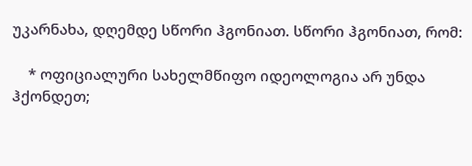უკარნახა, დღემდე სწორი ჰგონიათ. სწორი ჰგონიათ, რომ:

    * ოფიციალური სახელმწიფო იდეოლოგია არ უნდა ჰქონდეთ;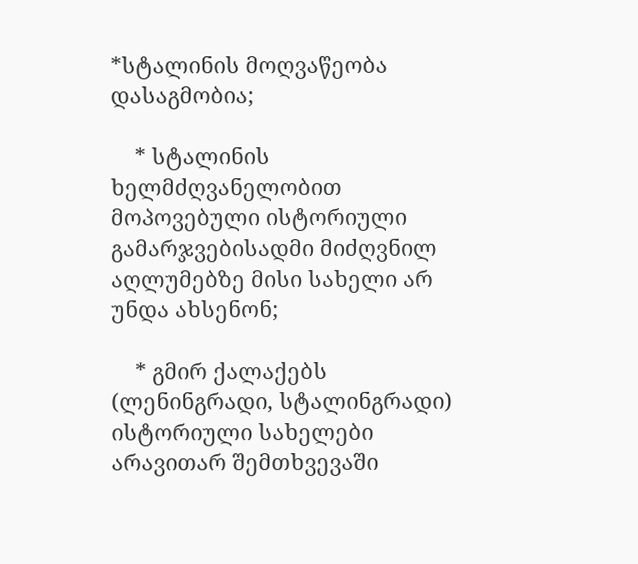*სტალინის მოღვაწეობა დასაგმობია;

    * სტალინის ხელმძღვანელობით  მოპოვებული ისტორიული გამარჯვებისადმი მიძღვნილ აღლუმებზე მისი სახელი არ უნდა ახსენონ;

    * გმირ ქალაქებს (ლენინგრადი, სტალინგრადი) ისტორიული სახელები არავითარ შემთხვევაში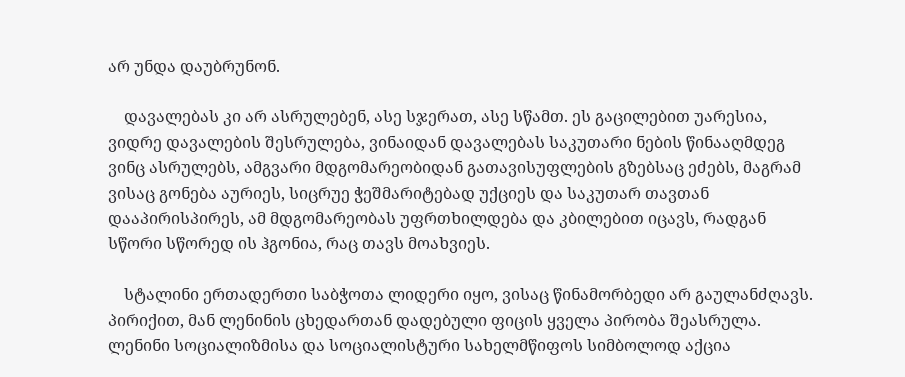არ უნდა დაუბრუნონ.

    დავალებას კი არ ასრულებენ, ასე სჯერათ, ასე სწამთ. ეს გაცილებით უარესია, ვიდრე დავალების შესრულება, ვინაიდან დავალებას საკუთარი ნების წინააღმდეგ ვინც ასრულებს, ამგვარი მდგომარეობიდან გათავისუფლების გზებსაც ეძებს, მაგრამ ვისაც გონება აურიეს, სიცრუე ჭეშმარიტებად უქციეს და საკუთარ თავთან დააპირისპირეს, ამ მდგომარეობას უფრთხილდება და კბილებით იცავს, რადგან სწორი სწორედ ის ჰგონია, რაც თავს მოახვიეს.

    სტალინი ერთადერთი საბჭოთა ლიდერი იყო, ვისაც წინამორბედი არ გაულანძღავს. პირიქით, მან ლენინის ცხედართან დადებული ფიცის ყველა პირობა შეასრულა. ლენინი სოციალიზმისა და სოციალისტური სახელმწიფოს სიმბოლოდ აქცია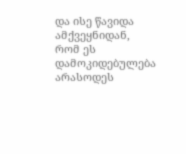და ისე წავიდა ამქვეყნიდან, რომ ეს დამოკიდებულება არასოდეს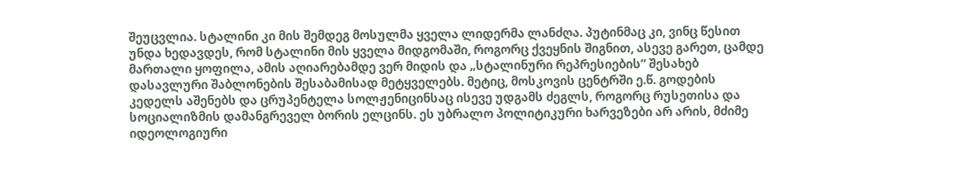შეუცვლია. სტალინი კი მის შემდეგ მოსულმა ყველა ლიდერმა ლანძღა. პუტინმაც კი, ვინც წესით უნდა ხედავდეს, რომ სტალინი მის ყველა მიდგომაში, როგორც ქვეყნის შიგნით, ასევე გარეთ, ცამდე მართალი ყოფილა, ამის აღიარებამდე ვერ მიდის და „სტალინური რეპრესიების” შესახებ დასავლური შაბლონების შესაბამისად მეტყველებს. მეტიც, მოსკოვის ცენტრში ე.წ. გოდების კედელს აშენებს და ცრუპენტელა სოლჟენიცინსაც ისევე უდგამს ძეგლს, როგორც რუსეთისა და სოციალიზმის დამანგრეველ ბორის ელცინს. ეს უბრალო პოლიტიკური ხარვეზები არ არის, მძიმე იდეოლოგიური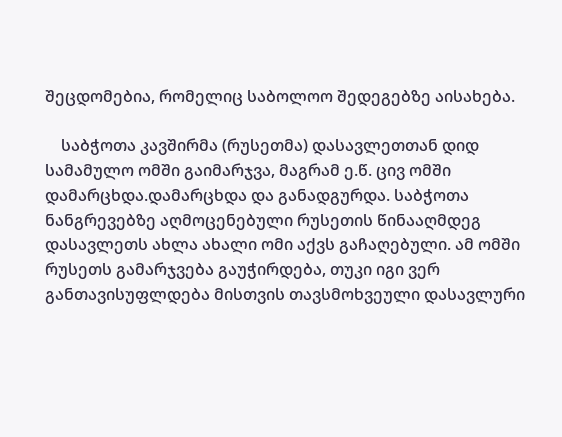შეცდომებია, რომელიც საბოლოო შედეგებზე აისახება.

    საბჭოთა კავშირმა (რუსეთმა) დასავლეთთან დიდ სამამულო ომში გაიმარჯვა, მაგრამ ე.წ. ცივ ომში დამარცხდა.დამარცხდა და განადგურდა. საბჭოთა ნანგრევებზე აღმოცენებული რუსეთის წინააღმდეგ დასავლეთს ახლა ახალი ომი აქვს გაჩაღებული. ამ ომში რუსეთს გამარჯვება გაუჭირდება, თუკი იგი ვერ განთავისუფლდება მისთვის თავსმოხვეული დასავლური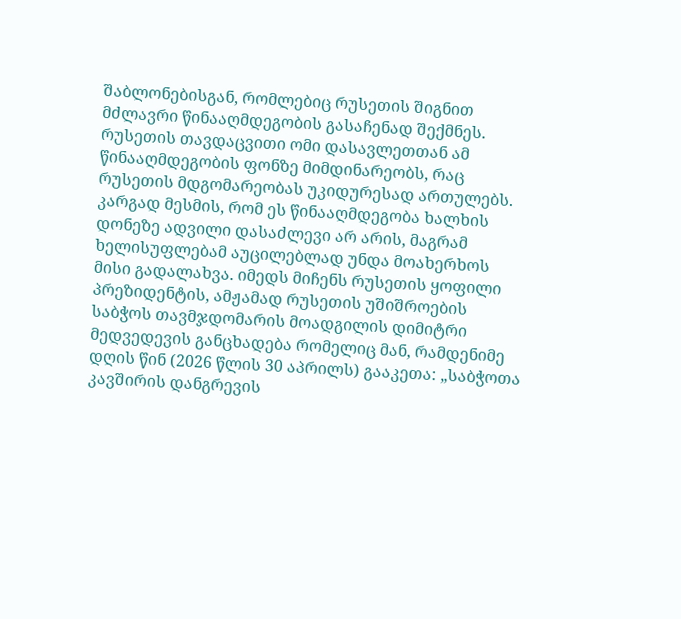შაბლონებისგან, რომლებიც რუსეთის შიგნით მძლავრი წინააღმდეგობის გასაჩენად შექმნეს. რუსეთის თავდაცვითი ომი დასავლეთთან ამ წინააღმდეგობის ფონზე მიმდინარეობს, რაც რუსეთის მდგომარეობას უკიდურესად ართულებს. კარგად მესმის, რომ ეს წინააღმდეგობა ხალხის დონეზე ადვილი დასაძლევი არ არის, მაგრამ ხელისუფლებამ აუცილებლად უნდა მოახერხოს მისი გადალახვა. იმედს მიჩენს რუსეთის ყოფილი პრეზიდენტის, ამჟამად რუსეთის უშიშროების საბჭოს თავმჯდომარის მოადგილის დიმიტრი მედვედევის განცხადება რომელიც მან, რამდენიმე დღის წინ (2026 წლის 30 აპრილს) გააკეთა: „საბჭოთა კავშირის დანგრევის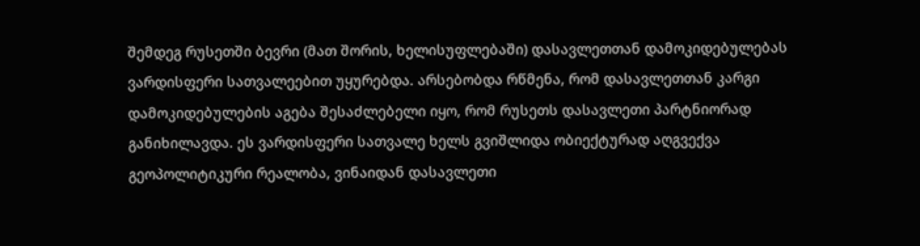შემდეგ რუსეთში ბევრი (მათ შორის, ხელისუფლებაში) დასავლეთთან დამოკიდებულებას ვარდისფერი სათვალეებით უყურებდა. არსებობდა რწმენა, რომ დასავლეთთან კარგი დამოკიდებულების აგება შესაძლებელი იყო, რომ რუსეთს დასავლეთი პარტნიორად განიხილავდა. ეს ვარდისფერი სათვალე ხელს გვიშლიდა ობიექტურად აღგვექვა გეოპოლიტიკური რეალობა, ვინაიდან დასავლეთი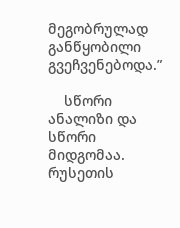მეგობრულად განწყობილი გვეჩვენებოდა.”

    სწორი ანალიზი და სწორი მიდგომაა. რუსეთის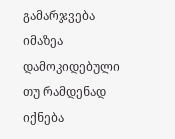გამარჯვება იმაზეა დამოკიდებული თუ რამდენად იქნება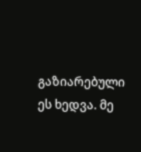გაზიარებული ეს ხედვა. მე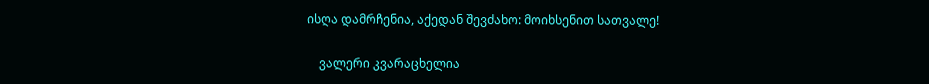ისღა დამრჩენია, აქედან შევძახო: მოიხსენით სათვალე!

    ვალერი კვარაცხელია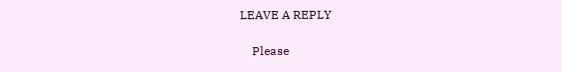LEAVE A REPLY

    Please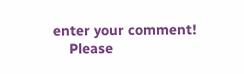enter your comment!
    Please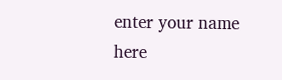enter your name here